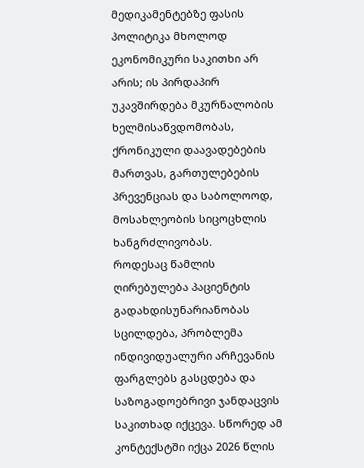მედიკამენტებზე ფასის პოლიტიკა მხოლოდ ეკონომიკური საკითხი არ არის; ის პირდაპირ უკავშირდება მკურნალობის ხელმისაწვდომობას, ქრონიკული დაავადებების მართვას, გართულებების პრევენციას და საბოლოოდ, მოსახლეობის სიცოცხლის ხანგრძლივობას.
როდესაც წამლის ღირებულება პაციენტის გადახდისუნარიანობას სცილდება, პრობლემა ინდივიდუალური არჩევანის ფარგლებს გასცდება და საზოგადოებრივი ჯანდაცვის საკითხად იქცევა. სწორედ ამ კონტექსტში იქცა 2026 წლის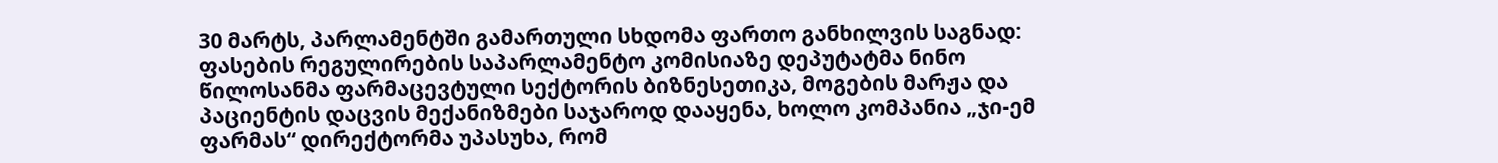30 მარტს, პარლამენტში გამართული სხდომა ფართო განხილვის საგნად: ფასების რეგულირების საპარლამენტო კომისიაზე დეპუტატმა ნინო წილოსანმა ფარმაცევტული სექტორის ბიზნესეთიკა, მოგების მარჟა და პაციენტის დაცვის მექანიზმები საჯაროდ დააყენა, ხოლო კომპანია „ჯი-ემ ფარმას“ დირექტორმა უპასუხა, რომ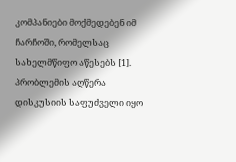კომპანიები მოქმედებენ იმ ჩარჩოში, რომელსაც სახელმწიფო აწესებს [1].
პრობლემის აღწერა
დისკუსიის საფუძველი იყო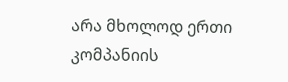არა მხოლოდ ერთი კომპანიის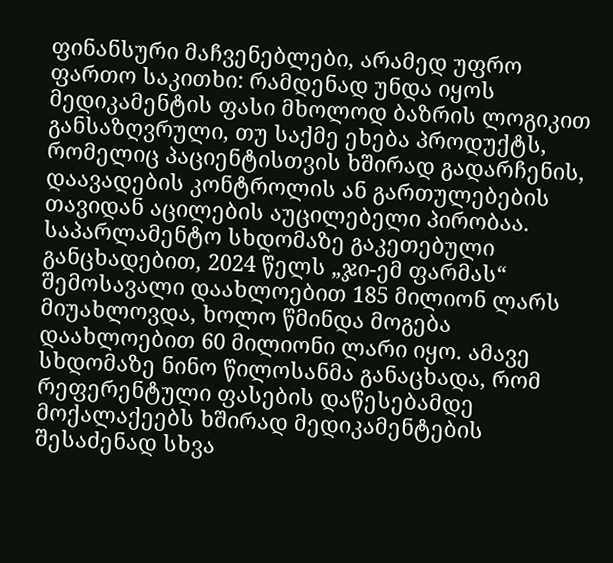ფინანსური მაჩვენებლები, არამედ უფრო ფართო საკითხი: რამდენად უნდა იყოს მედიკამენტის ფასი მხოლოდ ბაზრის ლოგიკით განსაზღვრული, თუ საქმე ეხება პროდუქტს, რომელიც პაციენტისთვის ხშირად გადარჩენის, დაავადების კონტროლის ან გართულებების თავიდან აცილების აუცილებელი პირობაა. საპარლამენტო სხდომაზე გაკეთებული განცხადებით, 2024 წელს „ჯი-ემ ფარმას“ შემოსავალი დაახლოებით 185 მილიონ ლარს მიუახლოვდა, ხოლო წმინდა მოგება დაახლოებით 60 მილიონი ლარი იყო. ამავე სხდომაზე ნინო წილოსანმა განაცხადა, რომ რეფერენტული ფასების დაწესებამდე მოქალაქეებს ხშირად მედიკამენტების შესაძენად სხვა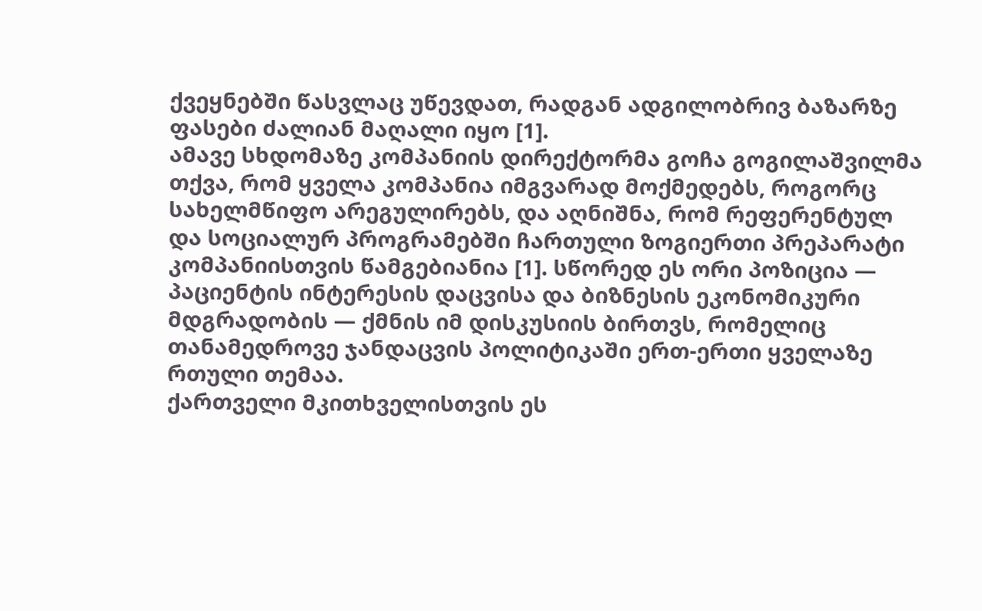ქვეყნებში წასვლაც უწევდათ, რადგან ადგილობრივ ბაზარზე ფასები ძალიან მაღალი იყო [1].
ამავე სხდომაზე კომპანიის დირექტორმა გოჩა გოგილაშვილმა თქვა, რომ ყველა კომპანია იმგვარად მოქმედებს, როგორც სახელმწიფო არეგულირებს, და აღნიშნა, რომ რეფერენტულ და სოციალურ პროგრამებში ჩართული ზოგიერთი პრეპარატი კომპანიისთვის წამგებიანია [1]. სწორედ ეს ორი პოზიცია — პაციენტის ინტერესის დაცვისა და ბიზნესის ეკონომიკური მდგრადობის — ქმნის იმ დისკუსიის ბირთვს, რომელიც თანამედროვე ჯანდაცვის პოლიტიკაში ერთ-ერთი ყველაზე რთული თემაა.
ქართველი მკითხველისთვის ეს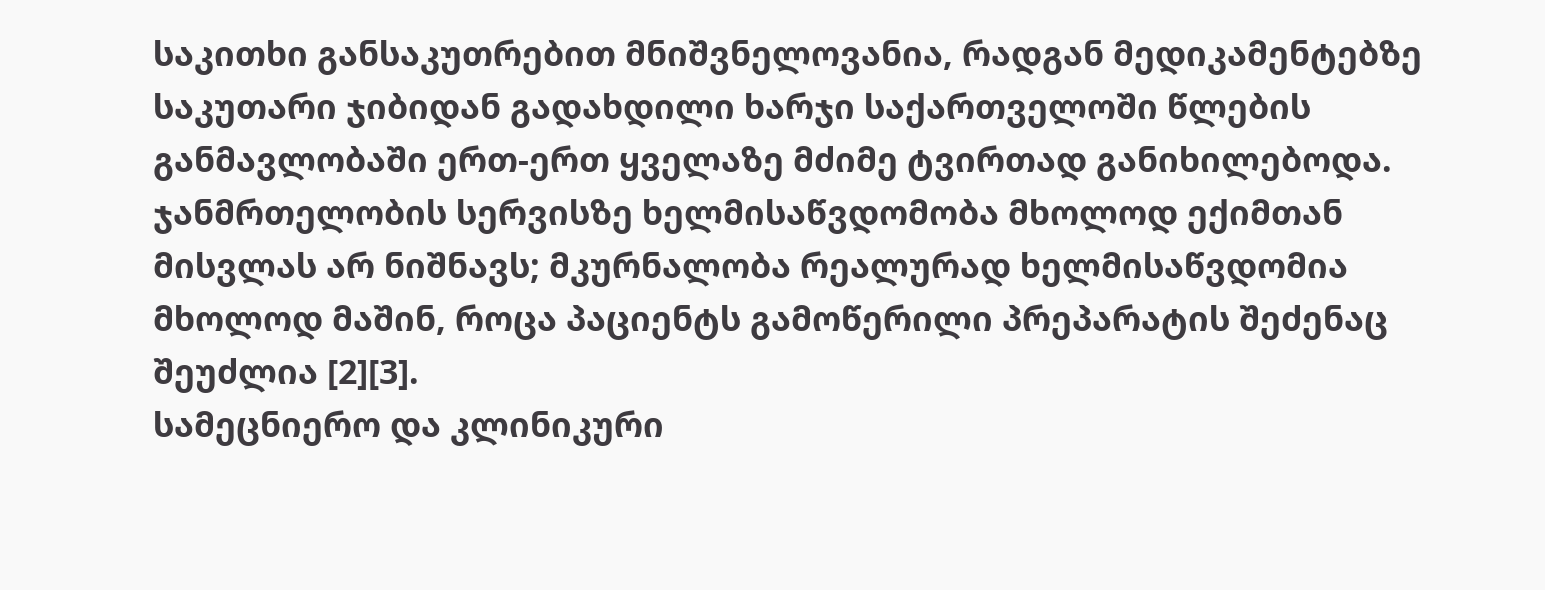საკითხი განსაკუთრებით მნიშვნელოვანია, რადგან მედიკამენტებზე საკუთარი ჯიბიდან გადახდილი ხარჯი საქართველოში წლების განმავლობაში ერთ-ერთ ყველაზე მძიმე ტვირთად განიხილებოდა. ჯანმრთელობის სერვისზე ხელმისაწვდომობა მხოლოდ ექიმთან მისვლას არ ნიშნავს; მკურნალობა რეალურად ხელმისაწვდომია მხოლოდ მაშინ, როცა პაციენტს გამოწერილი პრეპარატის შეძენაც შეუძლია [2][3].
სამეცნიერო და კლინიკური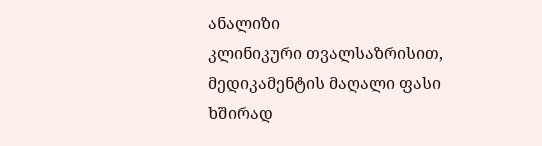ანალიზი
კლინიკური თვალსაზრისით, მედიკამენტის მაღალი ფასი ხშირად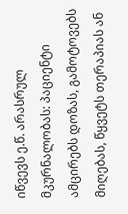იწვევს ე.წ. არასრულ მკურნალობას: პაციენტი ამცირებს დოზას, გამოტოვებს მიღებას, წყვეტს თერაპიას ან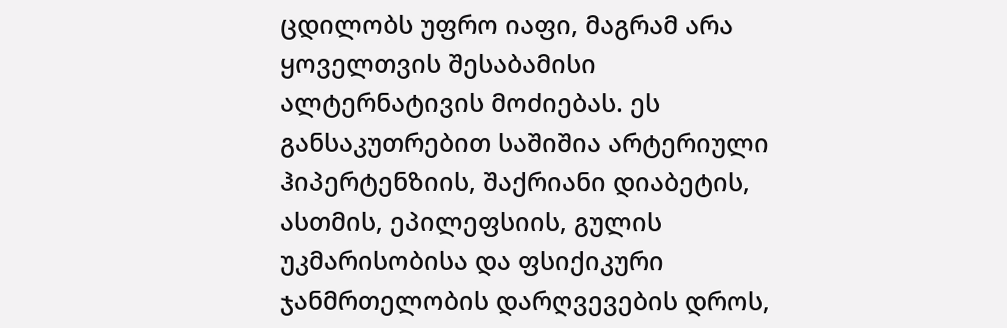ცდილობს უფრო იაფი, მაგრამ არა ყოველთვის შესაბამისი ალტერნატივის მოძიებას. ეს განსაკუთრებით საშიშია არტერიული ჰიპერტენზიის, შაქრიანი დიაბეტის, ასთმის, ეპილეფსიის, გულის უკმარისობისა და ფსიქიკური ჯანმრთელობის დარღვევების დროს,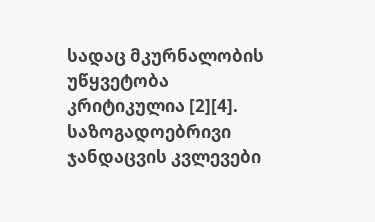სადაც მკურნალობის უწყვეტობა კრიტიკულია [2][4].
საზოგადოებრივი ჯანდაცვის კვლევები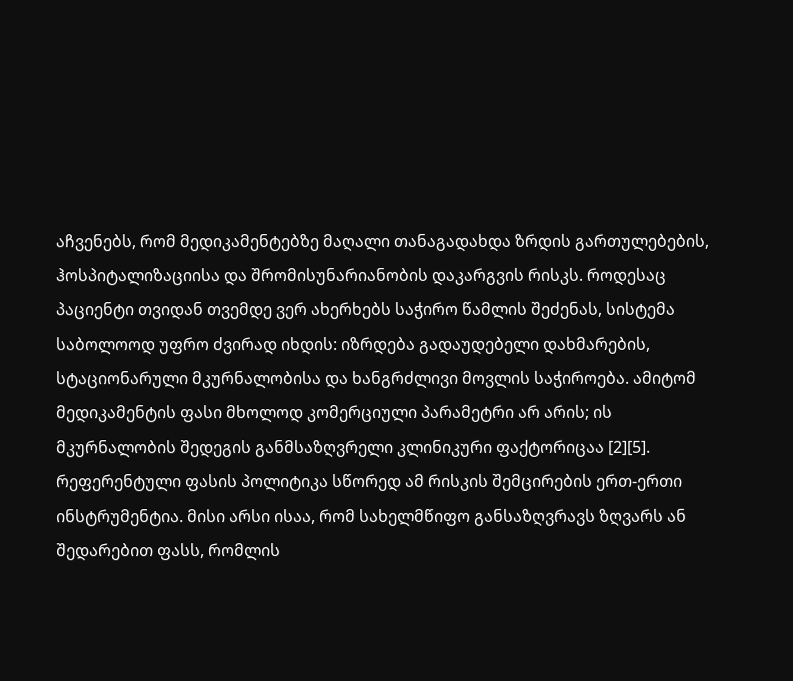აჩვენებს, რომ მედიკამენტებზე მაღალი თანაგადახდა ზრდის გართულებების, ჰოსპიტალიზაციისა და შრომისუნარიანობის დაკარგვის რისკს. როდესაც პაციენტი თვიდან თვემდე ვერ ახერხებს საჭირო წამლის შეძენას, სისტემა საბოლოოდ უფრო ძვირად იხდის: იზრდება გადაუდებელი დახმარების, სტაციონარული მკურნალობისა და ხანგრძლივი მოვლის საჭიროება. ამიტომ მედიკამენტის ფასი მხოლოდ კომერციული პარამეტრი არ არის; ის მკურნალობის შედეგის განმსაზღვრელი კლინიკური ფაქტორიცაა [2][5].
რეფერენტული ფასის პოლიტიკა სწორედ ამ რისკის შემცირების ერთ-ერთი ინსტრუმენტია. მისი არსი ისაა, რომ სახელმწიფო განსაზღვრავს ზღვარს ან შედარებით ფასს, რომლის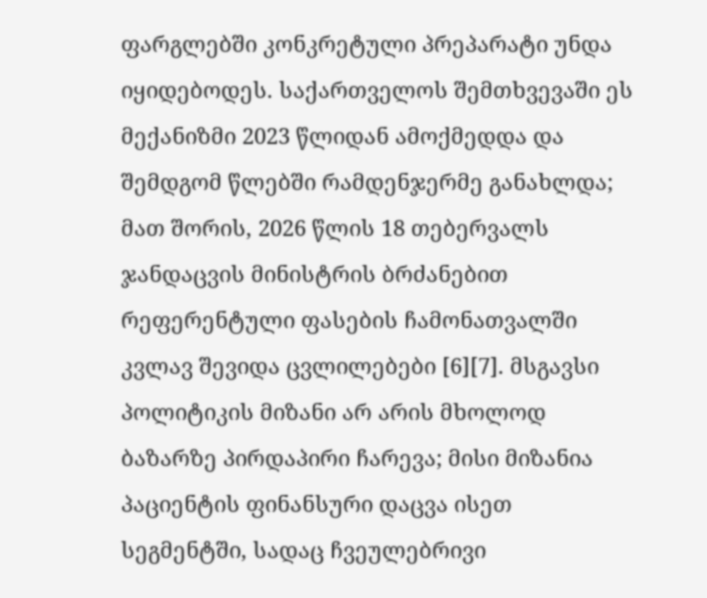ფარგლებში კონკრეტული პრეპარატი უნდა იყიდებოდეს. საქართველოს შემთხვევაში ეს მექანიზმი 2023 წლიდან ამოქმედდა და შემდგომ წლებში რამდენჯერმე განახლდა; მათ შორის, 2026 წლის 18 თებერვალს ჯანდაცვის მინისტრის ბრძანებით რეფერენტული ფასების ჩამონათვალში კვლავ შევიდა ცვლილებები [6][7]. მსგავსი პოლიტიკის მიზანი არ არის მხოლოდ ბაზარზე პირდაპირი ჩარევა; მისი მიზანია პაციენტის ფინანსური დაცვა ისეთ სეგმენტში, სადაც ჩვეულებრივი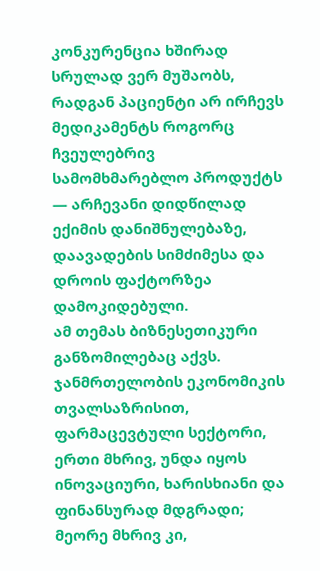კონკურენცია ხშირად სრულად ვერ მუშაობს, რადგან პაციენტი არ ირჩევს მედიკამენტს როგორც ჩვეულებრივ სამომხმარებლო პროდუქტს — არჩევანი დიდწილად ექიმის დანიშნულებაზე, დაავადების სიმძიმესა და დროის ფაქტორზეა დამოკიდებული.
ამ თემას ბიზნესეთიკური განზომილებაც აქვს. ჯანმრთელობის ეკონომიკის თვალსაზრისით, ფარმაცევტული სექტორი, ერთი მხრივ, უნდა იყოს ინოვაციური, ხარისხიანი და ფინანსურად მდგრადი; მეორე მხრივ კი,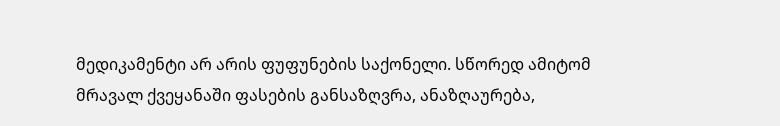მედიკამენტი არ არის ფუფუნების საქონელი. სწორედ ამიტომ მრავალ ქვეყანაში ფასების განსაზღვრა, ანაზღაურება,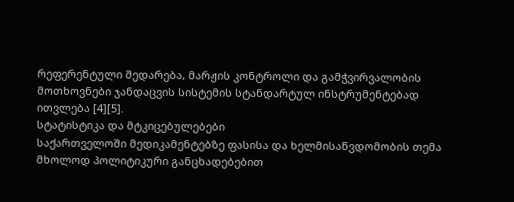რეფერენტული შედარება, მარჟის კონტროლი და გამჭვირვალობის მოთხოვნები ჯანდაცვის სისტემის სტანდარტულ ინსტრუმენტებად ითვლება [4][5].
სტატისტიკა და მტკიცებულებები
საქართველოში მედიკამენტებზე ფასისა და ხელმისაწვდომობის თემა მხოლოდ პოლიტიკური განცხადებებით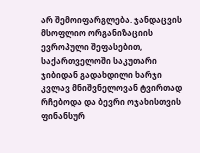არ შემოიფარგლება. ჯანდაცვის მსოფლიო ორგანიზაციის ევროპული შეფასებით, საქართველოში საკუთარი ჯიბიდან გადახდილი ხარჯი კვლავ მნიშვნელოვან ტვირთად რჩებოდა და ბევრი ოჯახისთვის ფინანსურ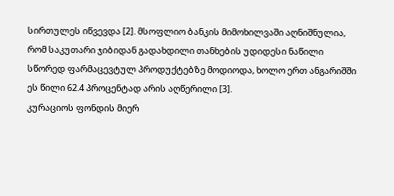სირთულეს იწვევდა [2]. მსოფლიო ბანკის მიმოხილვაში აღნიშნულია, რომ საკუთარი ჯიბიდან გადახდილი თანხების უდიდესი ნაწილი სწორედ ფარმაცევტულ პროდუქტებზე მოდიოდა, ხოლო ერთ ანგარიშში ეს წილი 62.4 პროცენტად არის აღწერილი [3].
კურაციოს ფონდის მიერ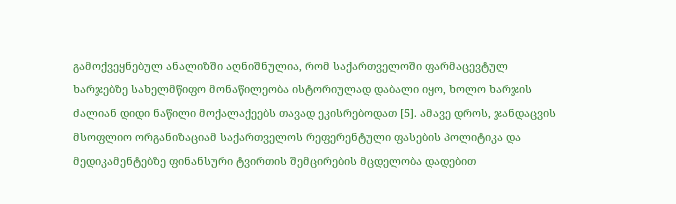გამოქვეყნებულ ანალიზში აღნიშნულია, რომ საქართველოში ფარმაცევტულ ხარჯებზე სახელმწიფო მონაწილეობა ისტორიულად დაბალი იყო, ხოლო ხარჯის ძალიან დიდი ნაწილი მოქალაქეებს თავად ეკისრებოდათ [5]. ამავე დროს, ჯანდაცვის მსოფლიო ორგანიზაციამ საქართველოს რეფერენტული ფასების პოლიტიკა და მედიკამენტებზე ფინანსური ტვირთის შემცირების მცდელობა დადებით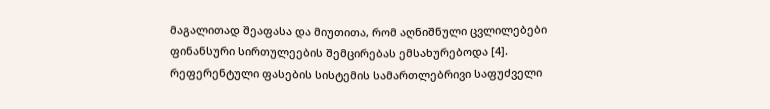მაგალითად შეაფასა და მიუთითა, რომ აღნიშნული ცვლილებები ფინანსური სირთულეების შემცირებას ემსახურებოდა [4].
რეფერენტული ფასების სისტემის სამართლებრივი საფუძველი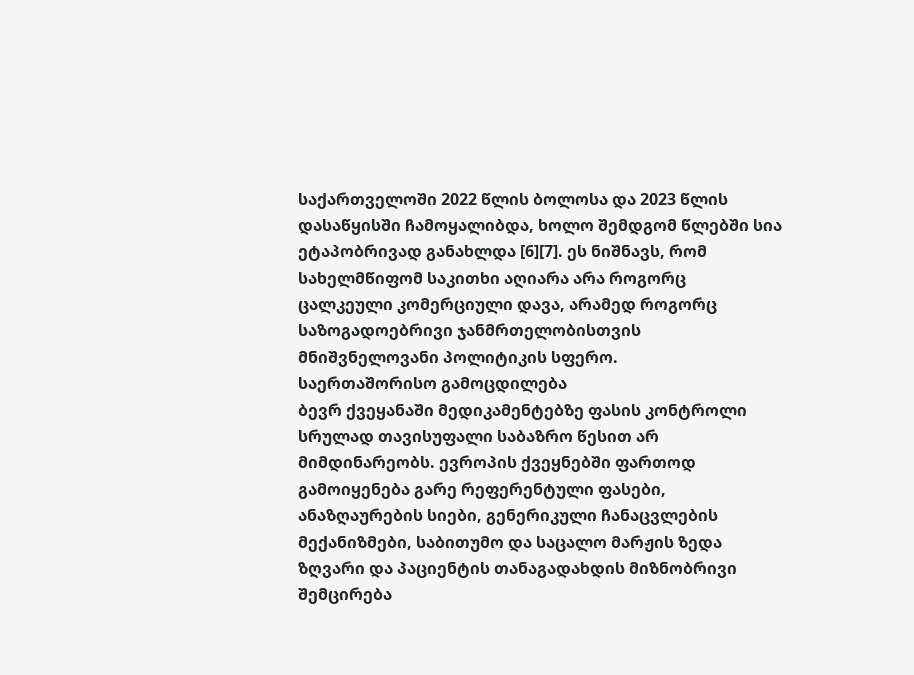საქართველოში 2022 წლის ბოლოსა და 2023 წლის დასაწყისში ჩამოყალიბდა, ხოლო შემდგომ წლებში სია ეტაპობრივად განახლდა [6][7]. ეს ნიშნავს, რომ სახელმწიფომ საკითხი აღიარა არა როგორც ცალკეული კომერციული დავა, არამედ როგორც საზოგადოებრივი ჯანმრთელობისთვის მნიშვნელოვანი პოლიტიკის სფერო.
საერთაშორისო გამოცდილება
ბევრ ქვეყანაში მედიკამენტებზე ფასის კონტროლი სრულად თავისუფალი საბაზრო წესით არ მიმდინარეობს. ევროპის ქვეყნებში ფართოდ გამოიყენება გარე რეფერენტული ფასები, ანაზღაურების სიები, გენერიკული ჩანაცვლების მექანიზმები, საბითუმო და საცალო მარჟის ზედა ზღვარი და პაციენტის თანაგადახდის მიზნობრივი შემცირება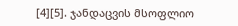[4][5]. ჯანდაცვის მსოფლიო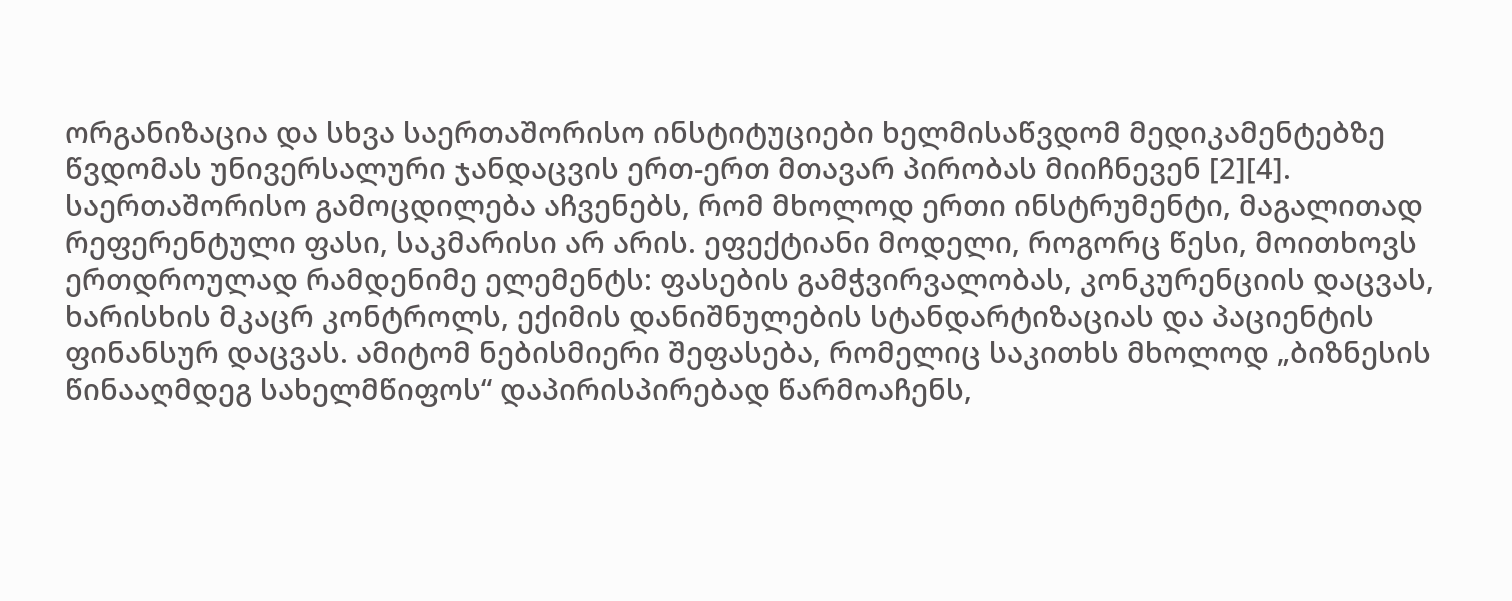ორგანიზაცია და სხვა საერთაშორისო ინსტიტუციები ხელმისაწვდომ მედიკამენტებზე წვდომას უნივერსალური ჯანდაცვის ერთ-ერთ მთავარ პირობას მიიჩნევენ [2][4].
საერთაშორისო გამოცდილება აჩვენებს, რომ მხოლოდ ერთი ინსტრუმენტი, მაგალითად რეფერენტული ფასი, საკმარისი არ არის. ეფექტიანი მოდელი, როგორც წესი, მოითხოვს ერთდროულად რამდენიმე ელემენტს: ფასების გამჭვირვალობას, კონკურენციის დაცვას, ხარისხის მკაცრ კონტროლს, ექიმის დანიშნულების სტანდარტიზაციას და პაციენტის ფინანსურ დაცვას. ამიტომ ნებისმიერი შეფასება, რომელიც საკითხს მხოლოდ „ბიზნესის წინააღმდეგ სახელმწიფოს“ დაპირისპირებად წარმოაჩენს,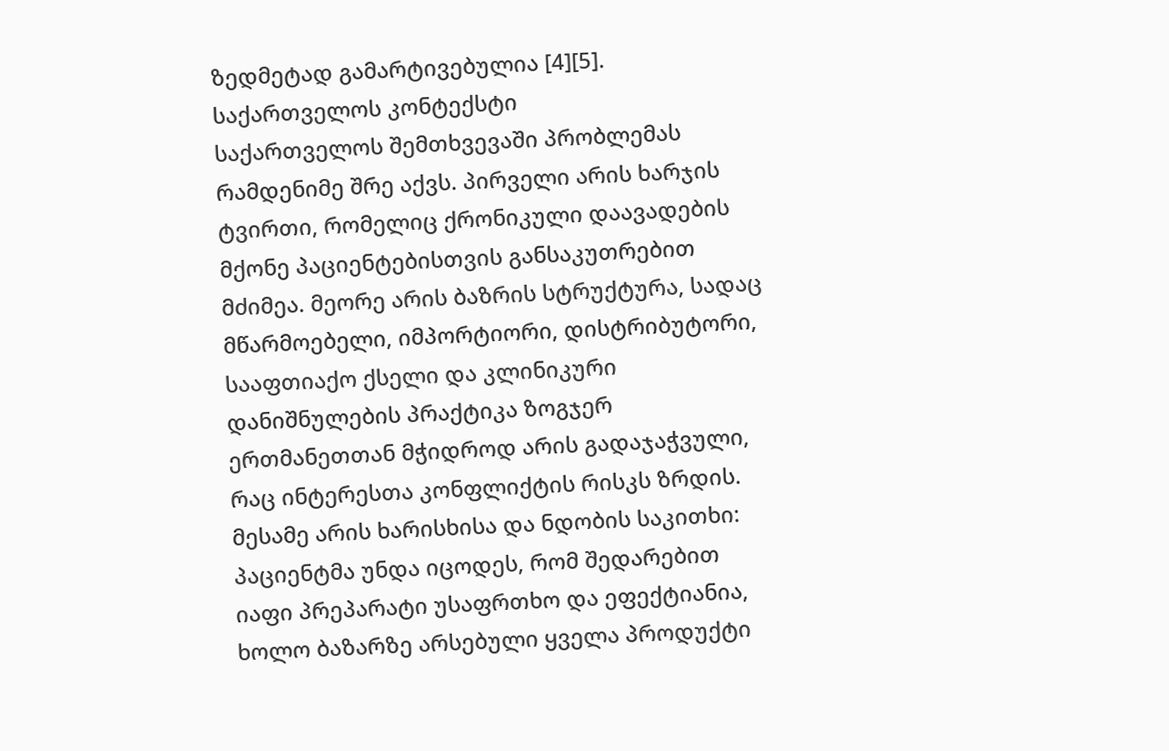ზედმეტად გამარტივებულია [4][5].
საქართველოს კონტექსტი
საქართველოს შემთხვევაში პრობლემას რამდენიმე შრე აქვს. პირველი არის ხარჯის ტვირთი, რომელიც ქრონიკული დაავადების მქონე პაციენტებისთვის განსაკუთრებით მძიმეა. მეორე არის ბაზრის სტრუქტურა, სადაც მწარმოებელი, იმპორტიორი, დისტრიბუტორი, სააფთიაქო ქსელი და კლინიკური დანიშნულების პრაქტიკა ზოგჯერ ერთმანეთთან მჭიდროდ არის გადაჯაჭვული, რაც ინტერესთა კონფლიქტის რისკს ზრდის. მესამე არის ხარისხისა და ნდობის საკითხი: პაციენტმა უნდა იცოდეს, რომ შედარებით იაფი პრეპარატი უსაფრთხო და ეფექტიანია, ხოლო ბაზარზე არსებული ყველა პროდუქტი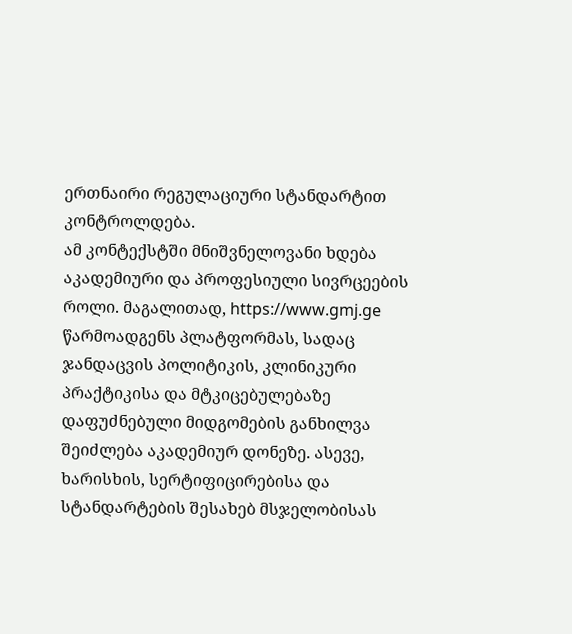ერთნაირი რეგულაციური სტანდარტით კონტროლდება.
ამ კონტექსტში მნიშვნელოვანი ხდება აკადემიური და პროფესიული სივრცეების როლი. მაგალითად, https://www.gmj.ge წარმოადგენს პლატფორმას, სადაც ჯანდაცვის პოლიტიკის, კლინიკური პრაქტიკისა და მტკიცებულებაზე დაფუძნებული მიდგომების განხილვა შეიძლება აკადემიურ დონეზე. ასევე, ხარისხის, სერტიფიცირებისა და სტანდარტების შესახებ მსჯელობისას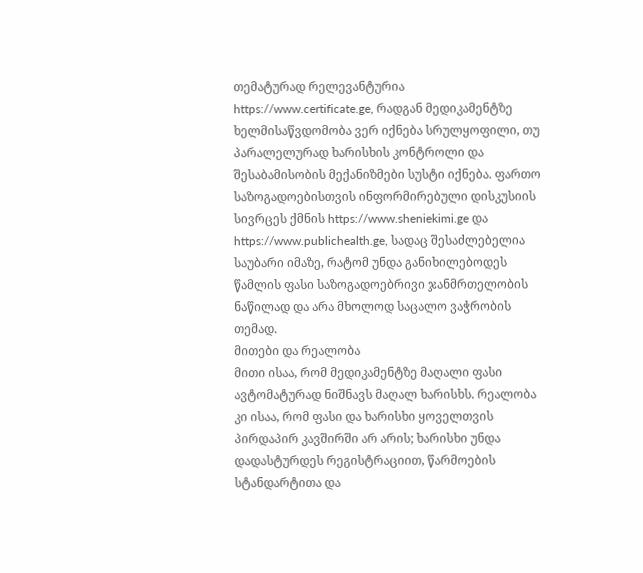თემატურად რელევანტურია https://www.certificate.ge, რადგან მედიკამენტზე ხელმისაწვდომობა ვერ იქნება სრულყოფილი, თუ პარალელურად ხარისხის კონტროლი და შესაბამისობის მექანიზმები სუსტი იქნება. ფართო საზოგადოებისთვის ინფორმირებული დისკუსიის სივრცეს ქმნის https://www.sheniekimi.ge და https://www.publichealth.ge, სადაც შესაძლებელია საუბარი იმაზე, რატომ უნდა განიხილებოდეს წამლის ფასი საზოგადოებრივი ჯანმრთელობის ნაწილად და არა მხოლოდ საცალო ვაჭრობის თემად.
მითები და რეალობა
მითი ისაა, რომ მედიკამენტზე მაღალი ფასი ავტომატურად ნიშნავს მაღალ ხარისხს. რეალობა კი ისაა, რომ ფასი და ხარისხი ყოველთვის პირდაპირ კავშირში არ არის; ხარისხი უნდა დადასტურდეს რეგისტრაციით, წარმოების სტანდარტითა და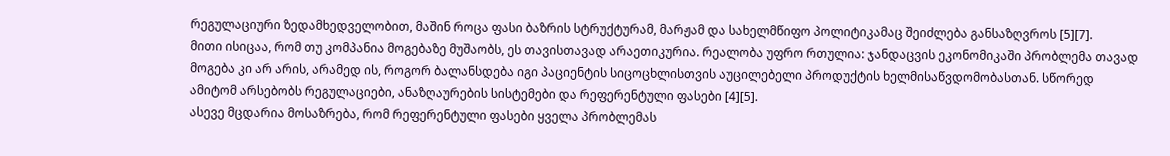რეგულაციური ზედამხედველობით, მაშინ როცა ფასი ბაზრის სტრუქტურამ, მარჟამ და სახელმწიფო პოლიტიკამაც შეიძლება განსაზღვროს [5][7].
მითი ისიცაა, რომ თუ კომპანია მოგებაზე მუშაობს, ეს თავისთავად არაეთიკურია. რეალობა უფრო რთულია: ჯანდაცვის ეკონომიკაში პრობლემა თავად მოგება კი არ არის, არამედ ის, როგორ ბალანსდება იგი პაციენტის სიცოცხლისთვის აუცილებელი პროდუქტის ხელმისაწვდომობასთან. სწორედ ამიტომ არსებობს რეგულაციები, ანაზღაურების სისტემები და რეფერენტული ფასები [4][5].
ასევე მცდარია მოსაზრება, რომ რეფერენტული ფასები ყველა პრობლემას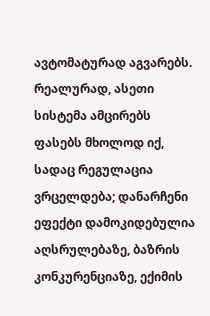ავტომატურად აგვარებს. რეალურად, ასეთი სისტემა ამცირებს ფასებს მხოლოდ იქ, სადაც რეგულაცია ვრცელდება; დანარჩენი ეფექტი დამოკიდებულია აღსრულებაზე, ბაზრის კონკურენციაზე, ექიმის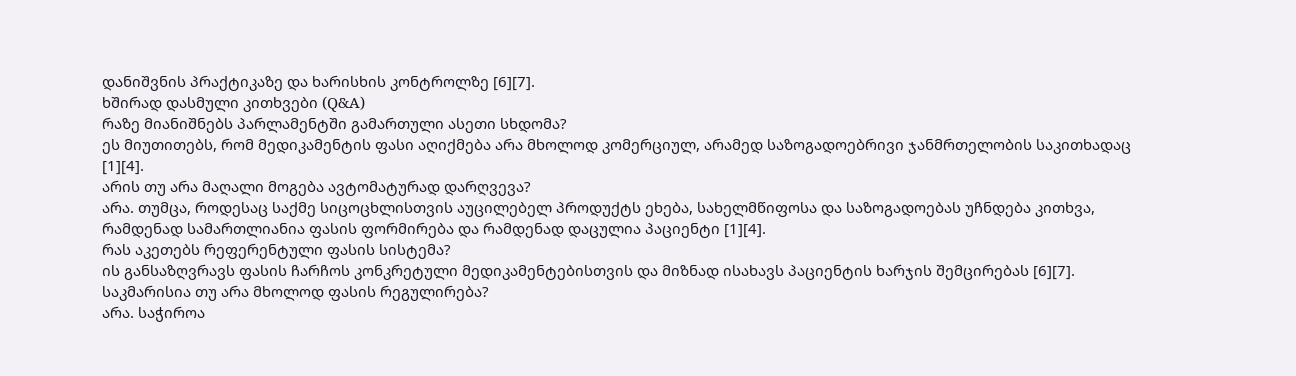დანიშვნის პრაქტიკაზე და ხარისხის კონტროლზე [6][7].
ხშირად დასმული კითხვები (Q&A)
რაზე მიანიშნებს პარლამენტში გამართული ასეთი სხდომა?
ეს მიუთითებს, რომ მედიკამენტის ფასი აღიქმება არა მხოლოდ კომერციულ, არამედ საზოგადოებრივი ჯანმრთელობის საკითხადაც [1][4].
არის თუ არა მაღალი მოგება ავტომატურად დარღვევა?
არა. თუმცა, როდესაც საქმე სიცოცხლისთვის აუცილებელ პროდუქტს ეხება, სახელმწიფოსა და საზოგადოებას უჩნდება კითხვა, რამდენად სამართლიანია ფასის ფორმირება და რამდენად დაცულია პაციენტი [1][4].
რას აკეთებს რეფერენტული ფასის სისტემა?
ის განსაზღვრავს ფასის ჩარჩოს კონკრეტული მედიკამენტებისთვის და მიზნად ისახავს პაციენტის ხარჯის შემცირებას [6][7].
საკმარისია თუ არა მხოლოდ ფასის რეგულირება?
არა. საჭიროა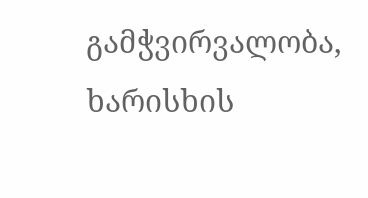გამჭვირვალობა, ხარისხის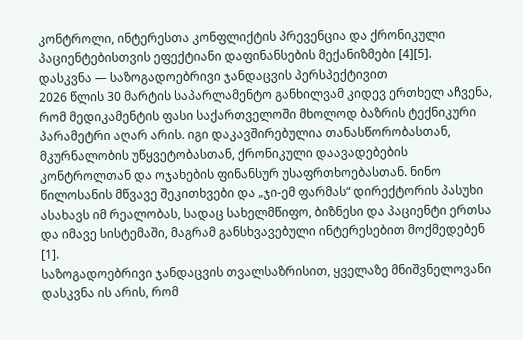კონტროლი, ინტერესთა კონფლიქტის პრევენცია და ქრონიკული პაციენტებისთვის ეფექტიანი დაფინანსების მექანიზმები [4][5].
დასკვნა — საზოგადოებრივი ჯანდაცვის პერსპექტივით
2026 წლის 30 მარტის საპარლამენტო განხილვამ კიდევ ერთხელ აჩვენა, რომ მედიკამენტის ფასი საქართველოში მხოლოდ ბაზრის ტექნიკური პარამეტრი აღარ არის. იგი დაკავშირებულია თანასწორობასთან, მკურნალობის უწყვეტობასთან, ქრონიკული დაავადებების კონტროლთან და ოჯახების ფინანსურ უსაფრთხოებასთან. ნინო წილოსანის მწვავე შეკითხვები და „ჯი-ემ ფარმას“ დირექტორის პასუხი ასახავს იმ რეალობას, სადაც სახელმწიფო, ბიზნესი და პაციენტი ერთსა და იმავე სისტემაში, მაგრამ განსხვავებული ინტერესებით მოქმედებენ [1].
საზოგადოებრივი ჯანდაცვის თვალსაზრისით, ყველაზე მნიშვნელოვანი დასკვნა ის არის, რომ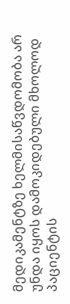მედიკამენტზე ხელმისაწვდომობა არ უნდა იყოს დამოკიდებული მხოლოდ პაციენტის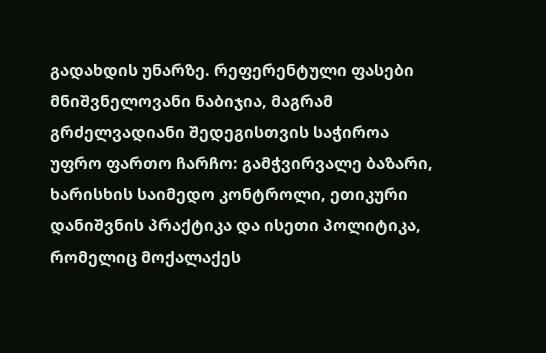გადახდის უნარზე. რეფერენტული ფასები მნიშვნელოვანი ნაბიჯია, მაგრამ გრძელვადიანი შედეგისთვის საჭიროა უფრო ფართო ჩარჩო: გამჭვირვალე ბაზარი, ხარისხის საიმედო კონტროლი, ეთიკური დანიშვნის პრაქტიკა და ისეთი პოლიტიკა, რომელიც მოქალაქეს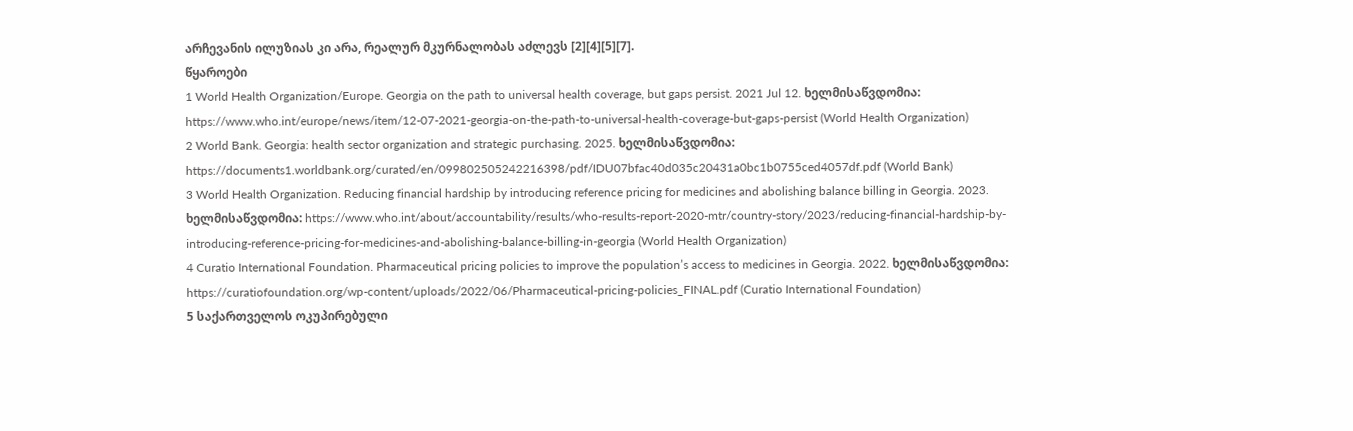არჩევანის ილუზიას კი არა, რეალურ მკურნალობას აძლევს [2][4][5][7].
წყაროები
1 World Health Organization/Europe. Georgia on the path to universal health coverage, but gaps persist. 2021 Jul 12. ხელმისაწვდომია: https://www.who.int/europe/news/item/12-07-2021-georgia-on-the-path-to-universal-health-coverage-but-gaps-persist (World Health Organization)
2 World Bank. Georgia: health sector organization and strategic purchasing. 2025. ხელმისაწვდომია: https://documents1.worldbank.org/curated/en/099802505242216398/pdf/IDU07bfac40d035c20431a0bc1b0755ced4057df.pdf (World Bank)
3 World Health Organization. Reducing financial hardship by introducing reference pricing for medicines and abolishing balance billing in Georgia. 2023. ხელმისაწვდომია: https://www.who.int/about/accountability/results/who-results-report-2020-mtr/country-story/2023/reducing-financial-hardship-by-introducing-reference-pricing-for-medicines-and-abolishing-balance-billing-in-georgia (World Health Organization)
4 Curatio International Foundation. Pharmaceutical pricing policies to improve the population’s access to medicines in Georgia. 2022. ხელმისაწვდომია: https://curatiofoundation.org/wp-content/uploads/2022/06/Pharmaceutical-pricing-policies_FINAL.pdf (Curatio International Foundation)
5 საქართველოს ოკუპირებული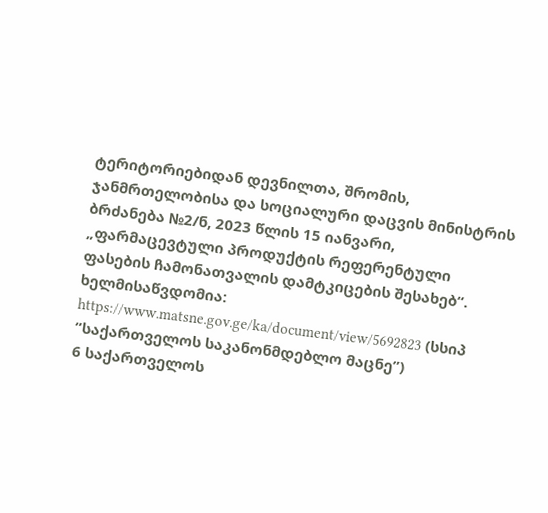ტერიტორიებიდან დევნილთა, შრომის, ჯანმრთელობისა და სოციალური დაცვის მინისტრის ბრძანება №2/ნ, 2023 წლის 15 იანვარი, „ფარმაცევტული პროდუქტის რეფერენტული ფასების ჩამონათვალის დამტკიცების შესახებ“. ხელმისაწვდომია: https://www.matsne.gov.ge/ka/document/view/5692823 (სსიპ ”საქართველოს საკანონმდებლო მაცნე”)
6 საქართველოს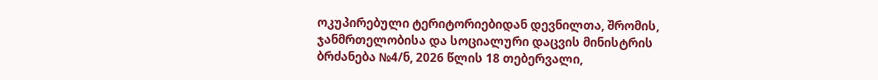ოკუპირებული ტერიტორიებიდან დევნილთა, შრომის, ჯანმრთელობისა და სოციალური დაცვის მინისტრის ბრძანება №4/ნ, 2026 წლის 18 თებერვალი,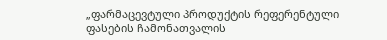„ფარმაცევტული პროდუქტის რეფერენტული ფასების ჩამონათვალის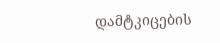დამტკიცების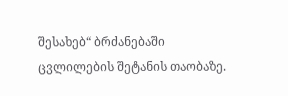შესახებ“ ბრძანებაში ცვლილების შეტანის თაობაზე.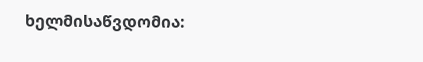ხელმისაწვდომია: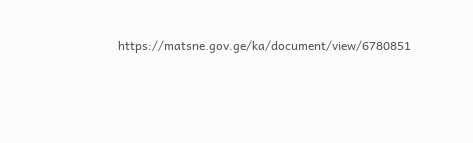https://matsne.gov.ge/ka/document/view/6780851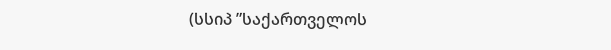(სსიპ ”საქართველოს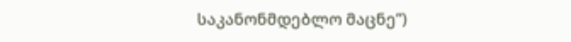საკანონმდებლო მაცნე”)